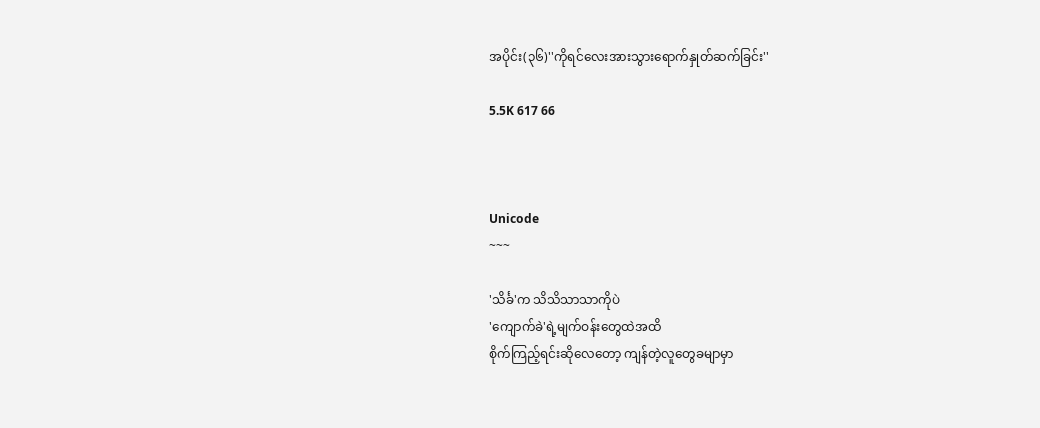အပိုင်း(၃၆)''ကိုရင်လေးအားသွားရောက်နှုတ်ဆက်ခြင်း''

5.5K 617 66



Unicode
~~~

'သိင်္ခ'က သိသိသာသာကိုပဲ
'ကျောက်ခဲ'ရဲ့မျက်ဝန်းတွေထဲအထိ
စိုက်ကြည့်ရင်းဆိုလေတော့ ကျန်တဲ့လူတွေခမျာမှာ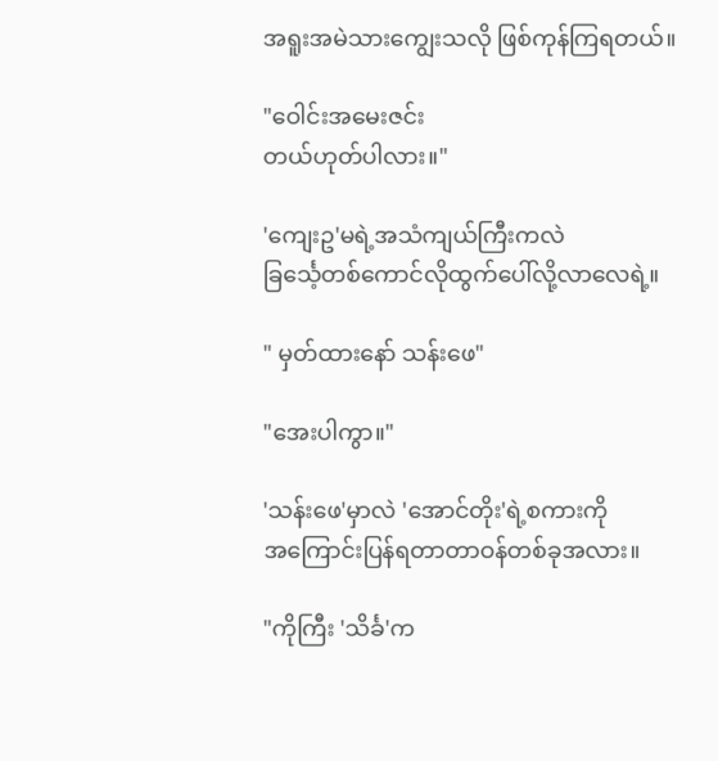အရူးအမဲသားကျွေးသလို ဖြစ်ကုန်ကြရတယ်။

"ဝေါင်းအမေးဇင်း
တယ်ဟုတ်ပါလား။"

'ကျေးဥ'မရဲ့အသံကျယ်ကြီးကလဲ
ခြင်္သေ့တစ်ကောင်လိုထွက်ပေါ်လို့လာလေရဲ့။

" မှတ်ထားနော် သန်းဖေ"

"အေးပါကွာ။"

'သန်းဖေ'မှာလဲ 'အောင်တိုး'ရဲ့စကားကို
အကြောင်းပြန်ရတာတာဝန်တစ်ခုအလား။

"ကိုကြီး 'သိင်္ခ'က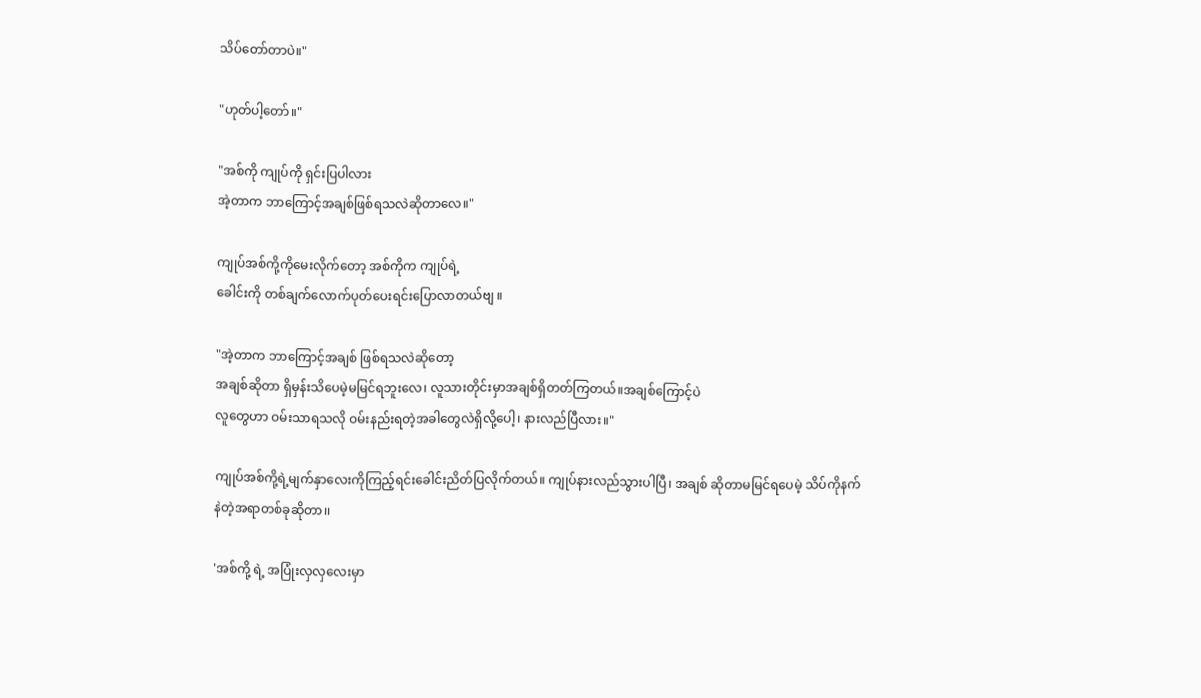သိပ်တော်တာပဲ။"

"ဟုတ်ပါ့တော်။"

"အစ်ကို ကျုပ်ကို ရှင်းပြပါလား
အဲ့တာက ဘာကြောင့်အချစ်ဖြစ်ရသလဲဆိုတာလေ။"

ကျုပ်အစ်ကို့ကိုမေးလိုက်တော့ အစ်ကိုက ကျုပ်ရဲ့
ခေါင်းကို တစ်ချက်လောက်ပုတ်ပေးရင်းပြောလာတယ်ဗျ ။

"အဲ့တာက ဘာကြောင့်အချစ် ဖြစ်ရသလဲဆိုတော့
အချစ်ဆိုတာ ရှိမှန်းသိပေမဲ့မမြင်ရဘူးလေ၊ လူသားတိုင်းမှာအချစ်ရှိတတ်ကြတယ်။အချစ်ကြောင့်ပဲ
လူတွေဟာ ဝမ်းသာရသလို ဝမ်းနည်းရတဲ့အခါတွေလဲရှိလို့ပေါ့၊ နားလည်ပြီလား။"

ကျုပ်အစ်ကို့ရဲ့မျက်နှာလေးကိုကြည့်ရင်းခေါင်းညိတ်ပြလိုက်တယ်။ ကျုပ်နားလည်သွားပါပြီ၊ အချစ် ဆိုတာမမြင်ရပေမဲ့ သိပ်ကိုနက်နဲတဲ့အရာတစ်ခုဆိုတာ၊၊

'အစ်ကို့ ရဲ့ အပြုံးလှလှလေးမှာ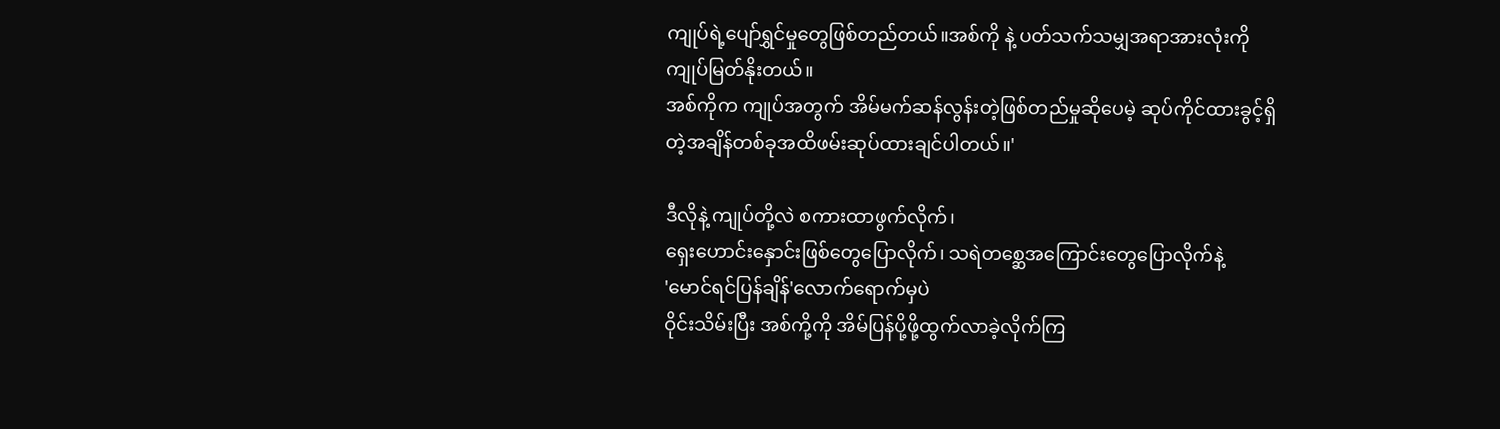ကျုပ်ရဲ့ပျော်ရွှင်မှုတွေဖြစ်တည်တယ်။အစ်ကို နဲ့ ပတ်သက်သမျှအရာအားလုံးကို ကျုပ်မြတ်နိုးတယ်။
အစ်ကိုက ကျုပ်အတွက် အိမ်မက်ဆန်လွန်းတဲ့ဖြစ်တည်မှုဆိုပေမဲ့ ဆုပ်ကိုင်ထားခွင့်ရှိတဲ့အချိန်တစ်ခုအထိဖမ်းဆုပ်ထားချင်ပါတယ်။'

ဒီလိုနဲ့ ကျုပ်တို့လဲ စကားထာဖွက်လိုက်၊
ရှေးဟောင်းနှောင်းဖြစ်တွေပြောလိုက်၊ သရဲတစ္ဆေအကြောင်းတွေပြောလိုက်နဲ့
'မောင်ရင်ပြန်ချိန်'လောက်ရောက်မှပဲ
ဝိုင်းသိမ်းပြီး အစ်ကို့ကို အိမ်ပြန်ပို့ဖို့ထွက်လာခဲ့လိုက်ကြ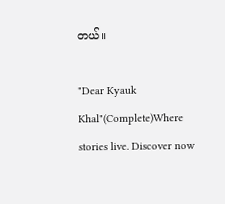တယ်။

"Dear Kyauk Khal"(Complete)Where stories live. Discover now